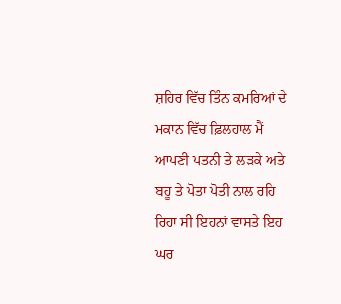ਸ਼ਹਿਰ ਵਿੱਚ ਤਿੰਨ ਕਮਰਿਆਂ ਦੇ ਮਕਾਨ ਵਿੱਚ ਫ਼ਿਲਹਾਲ ਮੈਂ ਆਪਣੀ ਪਤਨੀ ਤੇ ਲੜਕੇ ਅਤੇ ਬਹੂ ਤੇ ਪੋਤਾ ਪੋਤੀ ਨਾਲ ਰਹਿ ਰਿਹਾ ਸੀ ਇਹਨਾਂ ਵਾਸਤੇ ਇਹ ਘਰ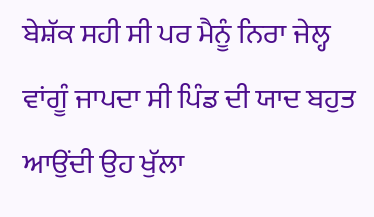ਬੇਸ਼ੱਕ ਸਹੀ ਸੀ ਪਰ ਮੈਨੂੰ ਨਿਰਾ ਜੇਲ੍ਹ ਵਾਂਗੂੰ ਜਾਪਦਾ ਸੀ ਪਿੰਡ ਦੀ ਯਾਦ ਬਹੁਤ ਆਉਂਦੀ ਉਹ ਖੁੱਲਾ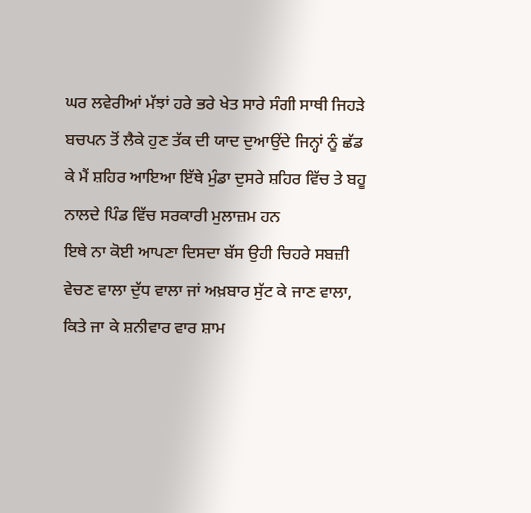ਘਰ ਲਵੇਰੀਆਂ ਮੱਝਾਂ ਹਰੇ ਭਰੇ ਖੇਤ ਸਾਰੇ ਸੰਗੀ ਸਾਥੀ ਜਿਹੜੇ ਬਚਪਨ ਤੋਂ ਲੈਕੇ ਹੁਣ ਤੱਕ ਦੀ ਯਾਦ ਦੁਆਉਂਦੇ ਜਿਨ੍ਹਾਂ ਨੂੰ ਛੱਡ ਕੇ ਮੈਂ ਸ਼ਹਿਰ ਆਇਆ ਇੱਥੇ ਮੁੰਡਾ ਦੁਸਰੇ ਸ਼ਹਿਰ ਵਿੱਚ ਤੇ ਬਹੂ ਨਾਲਦੇ ਪਿੰਡ ਵਿੱਚ ਸਰਕਾਰੀ ਮੁਲਾਜ਼ਮ ਹਨ
ਇਥੇ ਨਾ ਕੋਈ ਆਪਣਾ ਦਿਸਦਾ ਬੱਸ ਉਹੀ ਚਿਹਰੇ ਸਬਜ਼ੀ ਵੇਚਣ ਵਾਲਾ ਦੁੱਧ ਵਾਲਾ ਜਾਂ ਅਖ਼ਬਾਰ ਸੁੱਟ ਕੇ ਜਾਣ ਵਾਲਾ, ਕਿਤੇ ਜਾ ਕੇ ਸ਼ਨੀਵਾਰ ਵਾਰ ਸ਼ਾਮ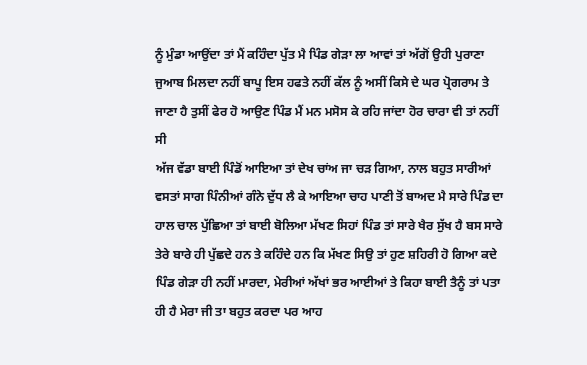ਨੂੰ ਮੁੰਡਾ ਆਉਂਦਾ ਤਾਂ ਮੈਂ ਕਹਿੰਦਾ ਪੁੱਤ ਮੈ ਪਿੰਡ ਗੇੜਾ ਲਾ ਆਵਾਂ ਤਾਂ ਅੱਗੋਂ ਉਹੀ ਪੁਰਾਣਾ ਜੁਆਬ ਮਿਲਦਾ ਨਹੀਂ ਬਾਪੂ ਇਸ ਹਫਤੇ ਨਹੀਂ ਕੱਲ ਨੂੰ ਅਸੀਂ ਕਿਸੇ ਦੇ ਘਰ ਪ੍ਰੋਗਰਾਮ ਤੇ ਜਾਣਾ ਹੈ ਤੁਸੀਂ ਫੇਰ ਹੋ ਆਉਣ ਪਿੰਡ ਮੈਂ ਮਨ ਮਸੋਸ ਕੇ ਰਹਿ ਜਾਂਦਾ ਹੋਰ ਚਾਰਾ ਵੀ ਤਾਂ ਨਹੀਂ ਸੀ
ਅੱਜ ਵੱਡਾ ਬਾਈ ਪਿੰਡੋਂ ਆਇਆ ਤਾਂ ਦੇਖ ਚਾਂਅ ਜਾ ਚੜ ਗਿਆ, ਨਾਲ ਬਹੁਤ ਸਾਰੀਆਂ ਵਸਤਾਂ ਸਾਗ ਪਿੰਨੀਆਂ ਗੰਨੇ ਦੁੱਧ ਲੈ ਕੇ ਆਇਆ ਚਾਹ ਪਾਣੀ ਤੋਂ ਬਾਅਦ ਮੈ ਸਾਰੇ ਪਿੰਡ ਦਾ ਹਾਲ ਚਾਲ ਪੁੱਛਿਆ ਤਾਂ ਬਾਈ ਬੋਲਿਆ ਮੱਖਣ ਸਿਹਾਂ ਪਿੰਡ ਤਾਂ ਸਾਰੇ ਖੈਰ ਸੁੱਖ ਹੈ ਬਸ ਸਾਰੇ ਤੇਰੇ ਬਾਰੇ ਹੀ ਪੁੱਛਦੇ ਹਨ ਤੇ ਕਹਿੰਦੇ ਹਨ ਕਿ ਮੱਖਣ ਸਿਉ ਤਾਂ ਹੁਣ ਸ਼ਹਿਰੀ ਹੋ ਗਿਆ ਕਦੇ ਪਿੰਡ ਗੇੜਾ ਹੀ ਨਹੀਂ ਮਾਰਦਾ, ਮੇਰੀਆਂ ਅੱਖਾਂ ਭਰ ਆਈਆਂ ਤੇ ਕਿਹਾ ਬਾਈ ਤੈਨੂੰ ਤਾਂ ਪਤਾ ਹੀ ਹੈ ਮੇਰਾ ਜੀ ਤਾ ਬਹੁਤ ਕਰਦਾ ਪਰ ਆਹ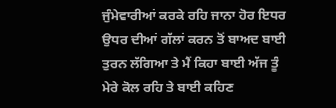ਜੁੰਮੇਵਾਰੀਆਂ ਕਰਕੇ ਰਹਿ ਜਾਨਾ ਹੋਰ ਇਧਰ ਉਧਰ ਦੀਆਂ ਗੱਲਾਂ ਕਰਨ ਤੋਂ ਬਾਅਦ ਬਾਈ ਤੁਰਨ ਲੱਗਿਆ ਤੇ ਮੈਂ ਕਿਹਾ ਬਾਈ ਅੱਜ ਤੂੰ ਮੇਰੇ ਕੋਲ ਰਹਿ ਤੇ ਬਾਈ ਕਹਿਣ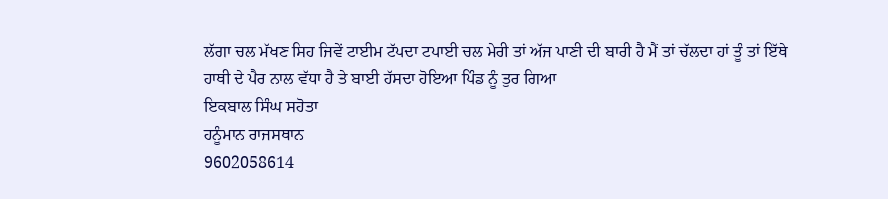ਲੱਗਾ ਚਲ ਮੱਖਣ ਸਿਹ ਜਿਵੇਂ ਟਾਈਮ ਟੱਪਦਾ ਟਪਾਈ ਚਲ ਮੇਰੀ ਤਾਂ ਅੱਜ ਪਾਣੀ ਦੀ ਬਾਰੀ ਹੈ ਮੈਂ ਤਾਂ ਚੱਲਦਾ ਹਾਂ ਤੂੰ ਤਾਂ ਇੱਥੇ ਹਾਥੀ ਦੇ ਪੈਰ ਨਾਲ ਵੱਧਾ ਹੈ ਤੇ ਬਾਈ ਹੱਸਦਾ ਹੋਇਆ ਪਿੰਡ ਨੂੰ ਤੁਰ ਗਿਆ
ਇਕਬਾਲ ਸਿੰਘ ਸਹੋਤਾ
ਹਨੂੰਮਾਨ ਰਾਜਸਥਾਨ
9602058614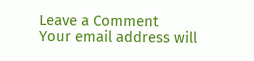Leave a Comment
Your email address will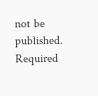not be published. Required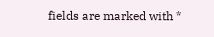fields are marked with *